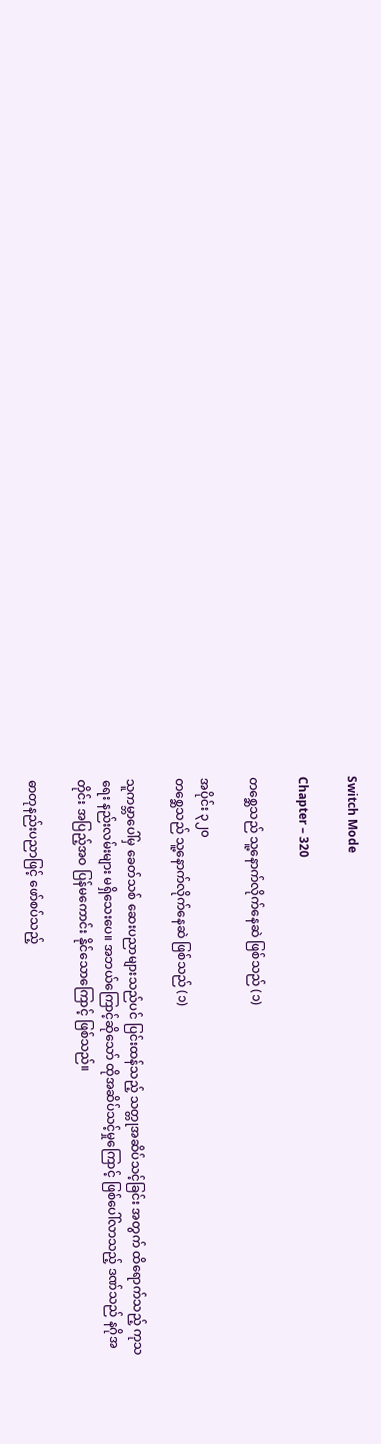Switch Mode

Chapter – 320

တစ္ဆေသည် သူ့နောက်လိုက်နေဆဲ ဖြစ်သည် (၁)

အပိုင်း ၃၂၀
တစ္ဆေသည် သူ့နောက်လိုက်နေဆဲ ဖြစ်သည် (၁)

သူကမ္ဘာပေါ်မှ ခေတ်သစ် ဆေးပညာများသည်ပင် ပြင်းထန်သည့် သတ္တုအဆိပ်သင့်ခြင်း အတွက် ထိရောက်သည့် ကုသရေး နည်းလမ်းများ မရှိသေးပေ။ အဘယ်ကြောင့်ဆိုသော် ထိုအဆိပ်သင့်မှုကြောင့် ဖြစ်ပေါ်လာသည့် ဒဏ်သည် နဂိုအတိုင်း အပြည့်အဝ ပြန်မကောင်း နိုင်သောကြောင့် ဖြစ်သည်။

ဓာတုနည်းပညာဖြင့် ဖော်စပ်သည့်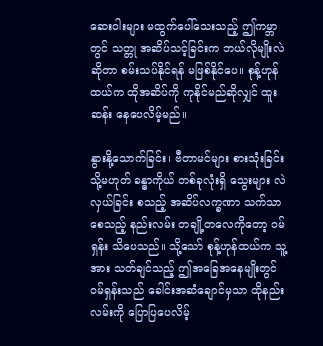ဆေးဝါးများ မထွက်ပေါ်သေးသည့် ဤကမ္ဘာတွင် သတ္တု အဆိပ်သင့်ခြင်းက ဘယ်လိုမျိုးလဲ ဆိုတာ စမ်းသပ်နိုင်ရန် မဖြစ်နိုင်ပေ။ စုန့်ဟုန်ထယ်က ထိုအဆိပ်ကို ကုနိုင်မည်ဆိုလျှင် ထူးဆန်း နေပေလိမ့်မည်။

နွားနို့သောက်ခြင်း၊ ဗီတာမင်များ စားသုံးခြင်း သို့မဟုတ် ခန္ဓာကိုယ် တစ်ခုလုံးရှိ သွေးများ လဲလှယ်ခြင်း စသည့် အဆိပ်လက္ခဏာ သက်သာစေသည့် နည်းလမ်း တချို့တလေကိုတော့ ဝမ်ရှန်း သိပေသည်။ သို့သော် စုန့်ဟုန်ထယ်က သူ့အား သတ်ချင်သည့် ဤအခြေအနေမျိုးတွင် ဝမ်ရှန်းသည် ခေါင်းအဆံချောင်မှသာ ထိုနည်းလမ်းကို ပြောပြပေလိမ့်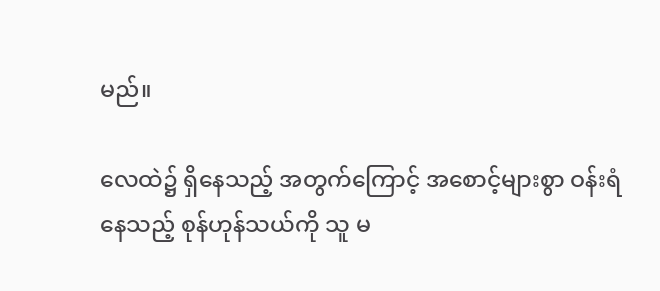မည်။

လေထဲ၌ ရှိနေသည့် အတွက်ကြောင့် အစောင့်များစွာ ဝန်းရံနေသည့် စုန်ဟုန်သယ်ကို သူ မ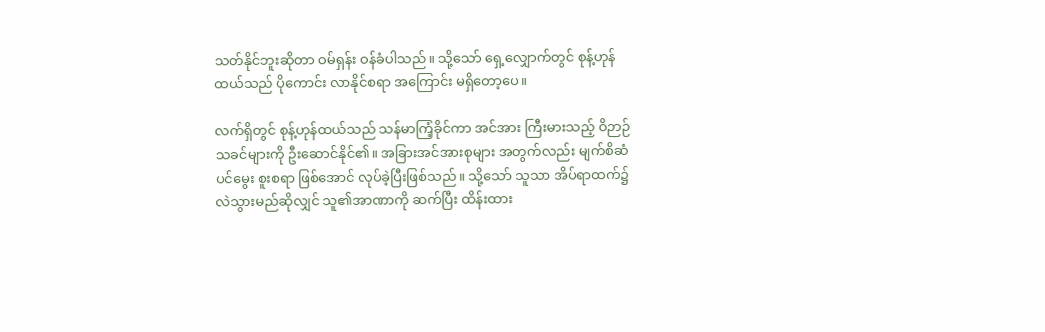သတ်နိုင်ဘူးဆိုတာ ဝမ်ရှန်း ဝန်ခံပါသည်။ သို့သော် ရှေ့လျှောက်တွင် စုန့်ဟုန်ထယ်သည် ပိုကောင်း လာနိုင်စရာ အကြောင်း မရှိတော့ပေ။

လက်ရှိတွင် စုန့်ဟုန်ထယ်သည် သန်မာကြံ့ခိုင်ကာ အင်အား ကြီးမားသည့် ဝိဉာဉ်သခင်များကို ဦးဆောင်နိုင်၏။ အခြားအင်အားစုများ အတွက်လည်း မျက်စိဆံပင်မွေး စူးစရာ ဖြစ်အောင် လုပ်ခဲ့ပြီးဖြစ်သည်။ သို့သော် သူသာ အိပ်ရာထက်၌ လဲသွားမည်ဆိုလျှင် သူ၏အာဏာကို ဆက်ပြီး ထိန်းထား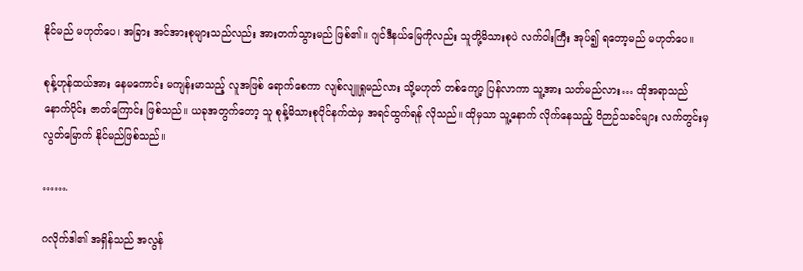နိုင်မည် မဟုတ်ပေ၊ အခြား အင်အားစုများသည်လည်း အားတက်သွားမည် ဖြစ်၏။ ဂျင်ဒီနယ်မြေကိုလည်း သူတို့မိသားစုပဲ လက်ဝါးကြီး အုပ်၍ ရတော့မည် မဟုတ်ပေ။

စုန့်ဟုန်ထယ်အား နေမကောင်း မကျန်းမာသည့် လူအဖြစ် ရောက်စေကာ လျစ်လျူရှုမည်လား သို့မဟုတ် တစ်ကျော့ ပြန်လာကာ သူ့အား သတ်မည်လား… ထိုအရာသည် နောက်ပိုင်း ဇာတ်ကြောင်း ဖြစ်သည်။ ယခုအတွက်တော့ သူ စုန့်မိသားစုပိုင်နက်ထဲမှ အရင်ထွက်ရန် လိုသည်။ ထိုမှသာ သူ့နောက် လိုက်နေသည့် ဝိဉာဉ်သခင်များ လက်တွင်းမှ လွတ်မြောက် နိုင်မည်ဖြစ်သည်။

…….

ဂလိုက်ဒါ၏ အရှိန်သည် အလွန်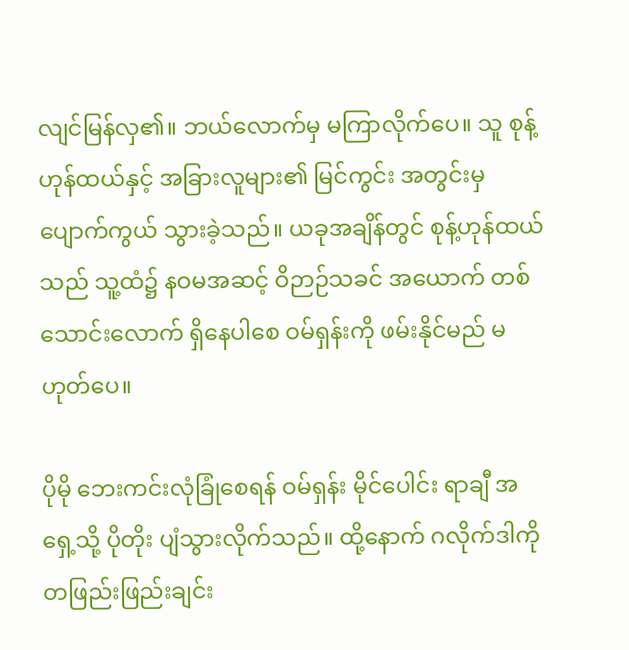လျင်မြန်လှ၏။ ဘယ်လောက်မှ မကြာလိုက်ပေ။ သူ စုန့်ဟုန်ထယ်နှင့် အခြားလူများ၏ မြင်ကွင်း အတွင်းမှ ပျောက်ကွယ် သွားခဲ့သည်။ ယခုအချိန်တွင် စုန့်ဟုန်ထယ်သည် သူ့ထံ၌ နဝမအဆင့် ဝိဉာဉ်သခင် အယောက် တစ်သောင်းလောက် ရှိနေပါစေ ဝမ်ရှန်းကို ဖမ်းနိုင်မည် မဟုတ်ပေ။

ပိုမို ဘေးကင်းလုံခြုံစေရန် ဝမ်ရှန်း မိုင်ပေါင်း ရာချီ အရှေ့သို့ ပိုတိုး ပျံသွားလိုက်သည်။ ထို့နောက် ဂလိုက်ဒါကို တဖြည်းဖြည်းချင်း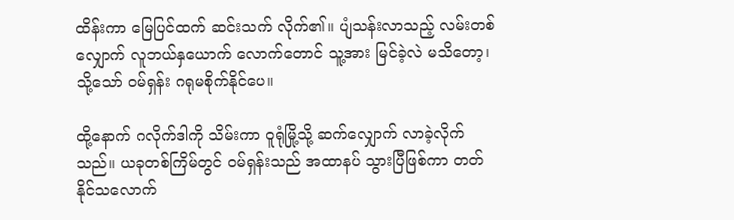ထိန်းကာ မြေပြင်ထက် ဆင်းသက် လိုက်၏။ ပျံသန်းလာသည့် လမ်းတစ်လျှောက် လူဘယ်နှယောက် လောက်တောင် သူ့အား မြင်ခဲ့လဲ မသိတော့၊ သို့သော် ဝမ်ရှန်း ဂရုမစိုက်နိုင်ပေ။

ထို့နောက် ဂလိုက်ဒါကို သိမ်းကာ ဝူရုံမြို့သို့ ဆက်လျှောက် လာခဲ့လိုက်သည်။ ယခုတစ်ကြိမ်တွင် ဝမ်ရှန်းသည် အထာနပ် သွားပြီဖြစ်ကာ တတ်နိုင်သလောက်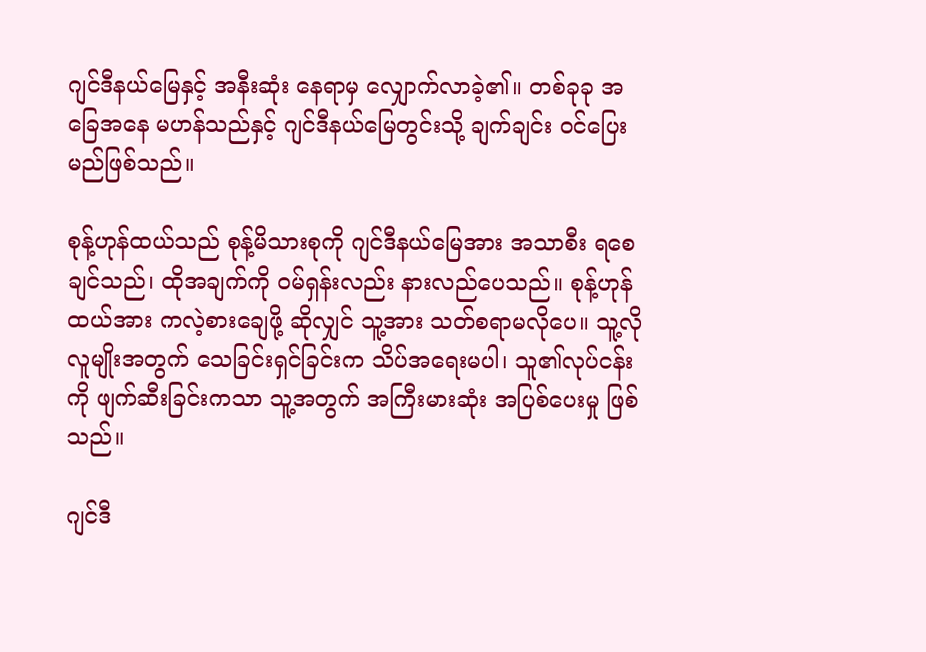ဂျင်ဒီနယ်မြေနှင့် အနီးဆုံး နေရာမှ လျှောက်လာခဲ့၏။ တစ်ခုခု အခြေအနေ မဟန်သည်နှင့် ဂျင်ဒီနယ်မြေတွင်းသို့ ချက်ချင်း ဝင်ပြေးမည်ဖြစ်သည်။

စုန့်ဟုန်ထယ်သည် စုန့်မိသားစုကို ဂျင်ဒီနယ်မြေအား အသာစီး ရစေချင်သည်၊ ထိုအချက်ကို ဝမ်ရှန်းလည်း နားလည်ပေသည်။ စုန့်ဟုန်ထယ်အား ကလဲ့စားချေဖို့ ဆိုလျှင် သူ့အား သတ်စရာမလိုပေ။ သူ့လို လူမျိုးအတွက် သေခြင်းရှင်ခြင်းက သိပ်အရေးမပါ၊ သူ၏လုပ်ငန်းကို ဖျက်ဆီးခြင်းကသာ သူ့အတွက် အကြီးမားဆုံး အပြစ်ပေးမှု ဖြစ်သည်။

ဂျင်ဒီ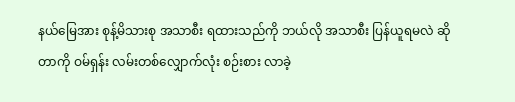နယ်မြေအား စုန့်မိသားစု အသာစီး ရထားသည်ကို ဘယ်လို အသာစီး ပြန်ယူရမလဲ ဆိုတာကို ဝမ်ရှန်း လမ်းတစ်လျှောက်လုံး စဉ်းစား လာခဲ့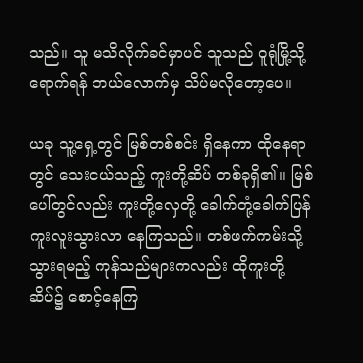သည်။ သူ မသိလိုက်ခင်မှာပင် သူသည် ဝူရုံမြို့သို့ ရောက်ရန် ဘယ်လောက်မှ သိပ်မလိုတော့ပေ။

ယခု သူ့ရှေ့တွင် မြစ်တစ်စင်း ရှိနေကာ ထိုနေရာတွင် သေးငယ်သည့် ကူးတို့ဆိပ် တစ်ခုရှိ၏။ မြစ်ပေါ်တွင်လည်း ကူးတို့လှေတို့ ခေါက်တုံ့ခေါက်ပြန် ကူးလူးသွားလာ နေကြသည်။ တစ်ဖက်ကမ်းသို့ သွားရမည့် ကုန်သည်များကလည်း ထိုကူးတို့ဆိပ်၌ စောင့်နေကြ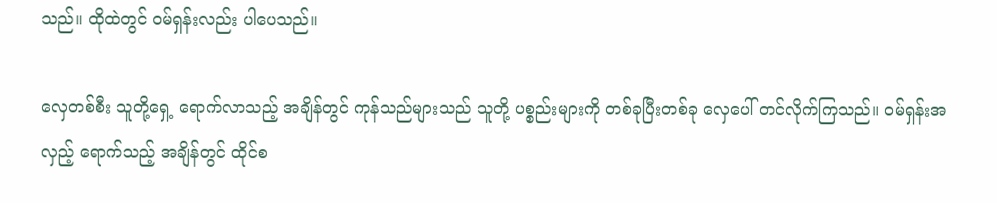သည်။ ထိုထဲတွင် ဝမ်ရှန်းလည်း ပါပေသည်။

လှေတစ်စီး သူတို့ရှေ့ ရောက်လာသည့် အချိန်တွင် ကုန်သည်များသည် သူတို့ ပစ္စည်းများကို တစ်ခုပြီးတစ်ခု လှေပေါ် တင်လိုက်ကြသည်။ ဝမ်ရှန်းအလှည့် ရောက်သည့် အချိန်တွင် ထိုင်စ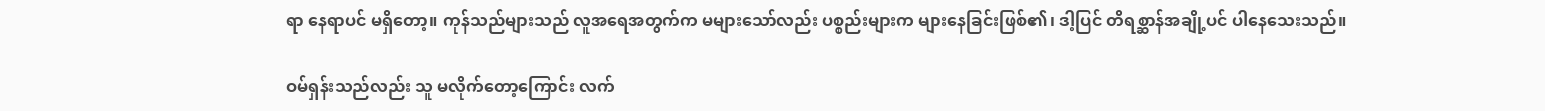ရာ နေရာပင် မရှိတော့။ ကုန်သည်များသည် လူအရေအတွက်က မများသော်လည်း ပစ္စည်းများက များနေခြင်းဖြစ်၏၊ ဒါ့ပြင် တိရစ္ဆာန်အချို့ပင် ပါနေသေးသည်။

ဝမ်ရှန်းသည်လည်း သူ မလိုက်တော့ကြောင်း လက်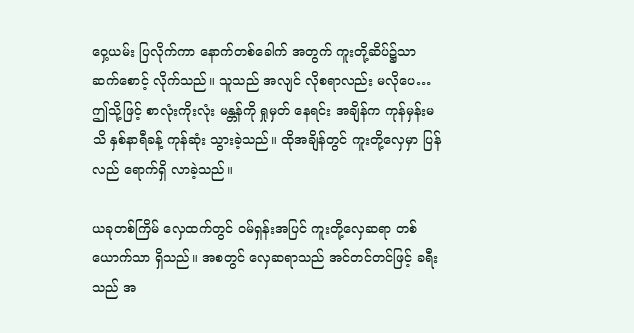ဝှေ့ယမ်း ပြလိုက်ကာ နောက်တစ်ခေါက် အတွက် ကူးတို့ဆိပ်၌သာ ဆက်စောင့် လိုက်သည်။ သူသည် အလျင် လိုစရာလည်း မလိုပေ… ဤသို့ဖြင့် စာလုံးကိုးလုံး မန္တန်ကို ရှုမှတ် နေရင်း အချိန်က ကုန်မှန်းမသိ နှစ်နာရီခန့် ကုန်ဆုံး သွားခဲ့သည်။ ထိုအချိန်တွင် ကူးတို့လှေမှာ ပြန်လည် ရောက်ရှိ လာခဲ့သည်။

ယခုတစ်ကြိမ် လှေထက်တွင် ဝမ်ရှန်းအပြင် ကူးတို့လှေဆရာ တစ်ယောက်သာ ရှိသည်။ အစတွင် လှေဆရာသည် အင်တင်တင်ဖြင့် ခရီးသည် အ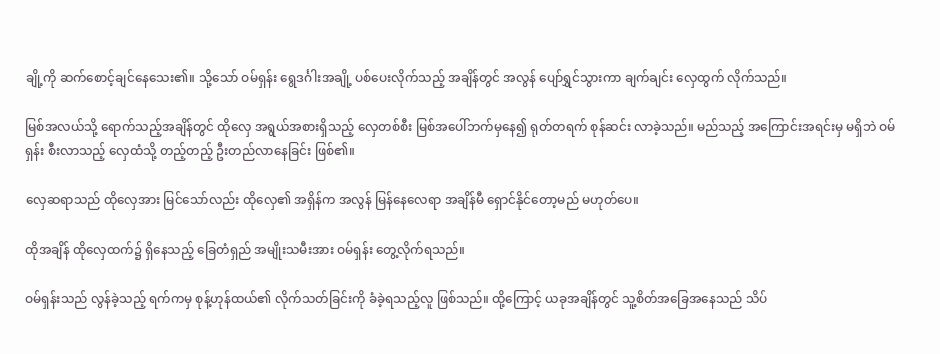ချို့ကို ဆက်စောင့်ချင်နေသေး၏။ သို့သော် ဝမ်ရှန်း ရွေဒင်္ဂါးအချို့ ပစ်ပေးလိုက်သည့် အချိန်တွင် အလွန် ပျော်ရွှင်သွားကာ ချက်ချင်း လှေထွက် လိုက်သည်။

မြစ်အလယ်သို့ ရောက်သည့်အချိန်တွင် ထိုလှေ အရွယ်အစားရှိသည့် လှေတစ်စီး မြစ်အပေါ်ဘက်မှနေ၍ ရုတ်တရက် စုန်ဆင်း လာခဲ့သည်။ မည်သည့် အကြောင်းအရင်းမှ မရှိဘဲ ဝမ်ရှန်း စီးလာသည့် လှေထံသို့ တည့်တည့် ဦးတည်လာနေခြင်း ဖြစ်၏။

လှေဆရာသည် ထိုလှေအား မြင်သော်လည်း ထိုလှေ၏ အရှိန်က အလွန် မြန်နေလေရာ အချိန်မီ ရှောင်နိုင်တော့မည် မဟုတ်ပေ။

ထိုအချိန် ထိုလှေထက်၌ ရှိနေသည့် ခြေတံရှည် အမျိုးသမီးအား ဝမ်ရှန်း တွေ့လိုက်ရသည်။

ဝမ်ရှန်းသည် လွန်ခဲ့သည့် ရက်ကမှ စုန့်ဟုန်ထယ်၏ လိုက်သတ်ခြင်းကို ခံခဲ့ရသည့်လူ ဖြစ်သည်။ ထို့ကြောင့် ယခုအချိန်တွင် သူ့စိတ်အခြေအနေသည် သိပ်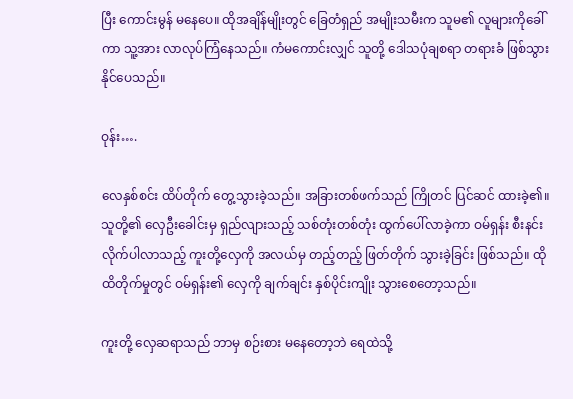ပြီး ကောင်းမွန် မနေပေ။ ထိုအချိန်မျိုးတွင် ခြေတံရှည် အမျိုးသမီးက သူမ၏ လူများကိုခေါ်ကာ သူ့အား လာလုပ်ကြံနေသည်။ ကံမကောင်းလျှင် သူတို့ ဒေါသပုံချစရာ တရားခံ ဖြစ်သွားနိုင်ပေသည်။

ဝုန်း….

လေနှစ်စင်း ထိပ်တိုက် တွေ့သွားခဲ့သည်။ အခြားတစ်ဖက်သည် ကြိုတင် ပြင်ဆင် ထားခဲ့၏။ သူတို့၏ လှေဦးခေါင်းမှ ရှည်လျားသည့် သစ်တုံးတစ်တုံး ထွက်ပေါ်လာခဲ့ကာ ဝမ်ရှန်း စီးနင်း လိုက်ပါလာသည့် ကူးတို့လှေကို အလယ်မှ တည့်တည့် ဖြတ်တိုက် သွားခဲ့ခြင်း ဖြစ်သည်။ ထိုထိတိုက်မှုတွင် ဝမ်ရှန်း၏ လှေကို ချက်ချင်း နှစ်ပိုင်းကျိုး သွားစေတော့သည်။

ကူးတို့ လှေဆရာသည် ဘာမှ စဉ်းစား မနေတော့ဘဲ ရေထဲသို့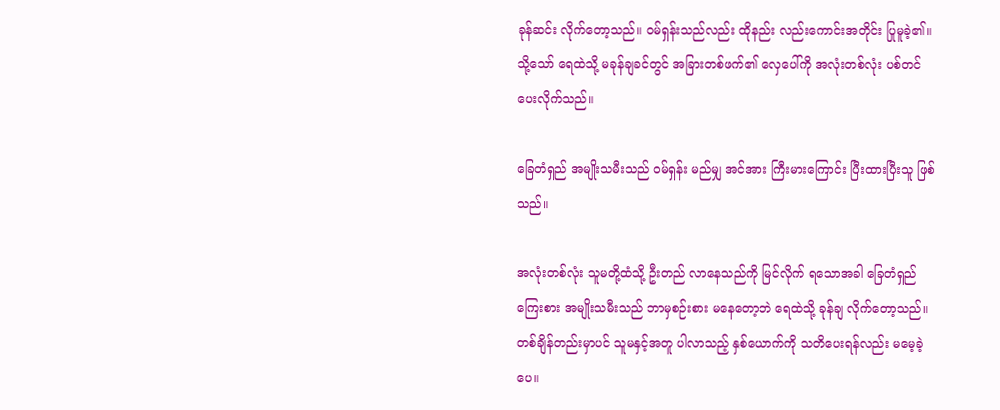ခုန်ဆင်း လိုက်တော့သည်။ ဝမ်ရှန်းသည်လည်း ထိုနည်း လည်းကောင်းအတိုင်း ပြုမူခဲ့၏။ သို့သော် ရေထဲသို့ မခုန်ချခင်တွင် အခြားတစ်ဖက်၏ လှေပေါ်ကို အလုံးတစ်လုံး ပစ်တင် ပေးလိုက်သည်။

ခြေတံရှည် အမျိုးသမီးသည် ဝမ်ရှန်း မည်မျှ အင်အား ကြီးမားကြောင်း ပြီးထားပြီးသူ ဖြစ်သည်။

အလုံးတစ်လုံး သူမတို့ထံသို့ ဦးတည် လာနေသည်ကို မြင်လိုက် ရသောအခါ ခြေတံရှည် ကြေးစား အမျိုးသမီးသည် ဘာမှစဉ်းစား မနေတော့ဘဲ ရေထဲသို့ ခုန်ချ လိုက်တော့သည်။ တစ်ချိန်တည်းမှာပင် သူမနှင့်အတူ ပါလာသည့် နှစ်ယောက်ကို သတိပေးရန်လည်း မမေ့ခဲ့ပေ။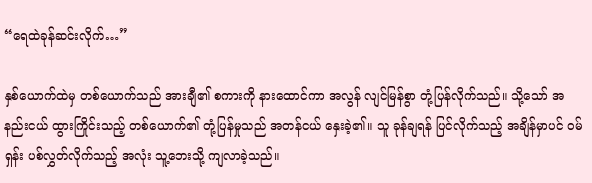“ရေထဲခုန်ဆင်းလိုက်…”

နှစ်ယောက်ထဲမှ တစ်ယောက်သည် အားချီ၏ စကားကို နားထောင်ကာ အလွန် လျင်မြန်စွာ တုံ့ပြန်လိုက်သည်။ သို့သော် အနည်းငယ် ထွားကြိုင်းသည့် တစ်ယောက်၏ တုံ့ပြန်မှုသည် အတန်ငယ် နှေးခဲ့၏။ သူ ခုန်ချရန် ပြင်လိုက်သည့် အချိန်မှာပင် ဝမ်ရှန်း ပစ်လွှတ်လိုက်သည့် အလုံး သူ့ဘေးသို့ ကျလာခဲ့သည်။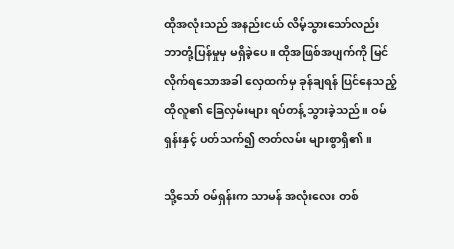ထိုအလုံးသည် အနည်းငယ် လိမ့်သွားသော်လည်း ဘာတုံ့ပြန်မှုမှ မရှိခဲ့ပေ။ ထိုအဖြစ်အပျက်ကို မြင်လိုက်ရသောအခါ လှေထက်မှ ခုန်ချရန် ပြင်နေသည့် ထိုလူ၏ ခြေလှမ်းများ ရပ်တန့် သွားခဲ့သည်။ ဝမ်ရှန်းနှင့် ပတ်သက်၍ ဇာတ်လမ်း များစွာရှိ၏။

သို့သော် ဝမ်ရှန်းက သာမန် အလုံးလေး တစ်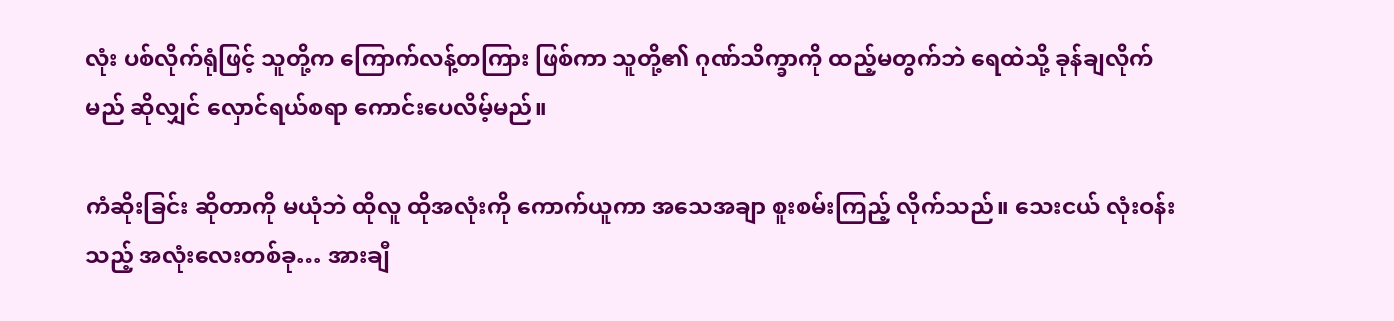လုံး ပစ်လိုက်ရုံဖြင့် သူတို့က ကြောက်လန့်တကြား ဖြစ်ကာ သူတို့၏ ဂုဏ်သိက္ခာကို ထည့်မတွက်ဘဲ ရေထဲသို့ ခုန်ချလိုက်မည် ဆိုလျှင် လှောင်ရယ်စရာ ကောင်းပေလိမ့်မည်။

ကံဆိုးခြင်း ဆိုတာကို မယုံဘဲ ထိုလူ ထိုအလုံးကို ကောက်ယူကာ အသေအချာ စူးစမ်းကြည့် လိုက်သည်။ သေးငယ် လုံးဝန်းသည့် အလုံးလေးတစ်ခု… အားချီ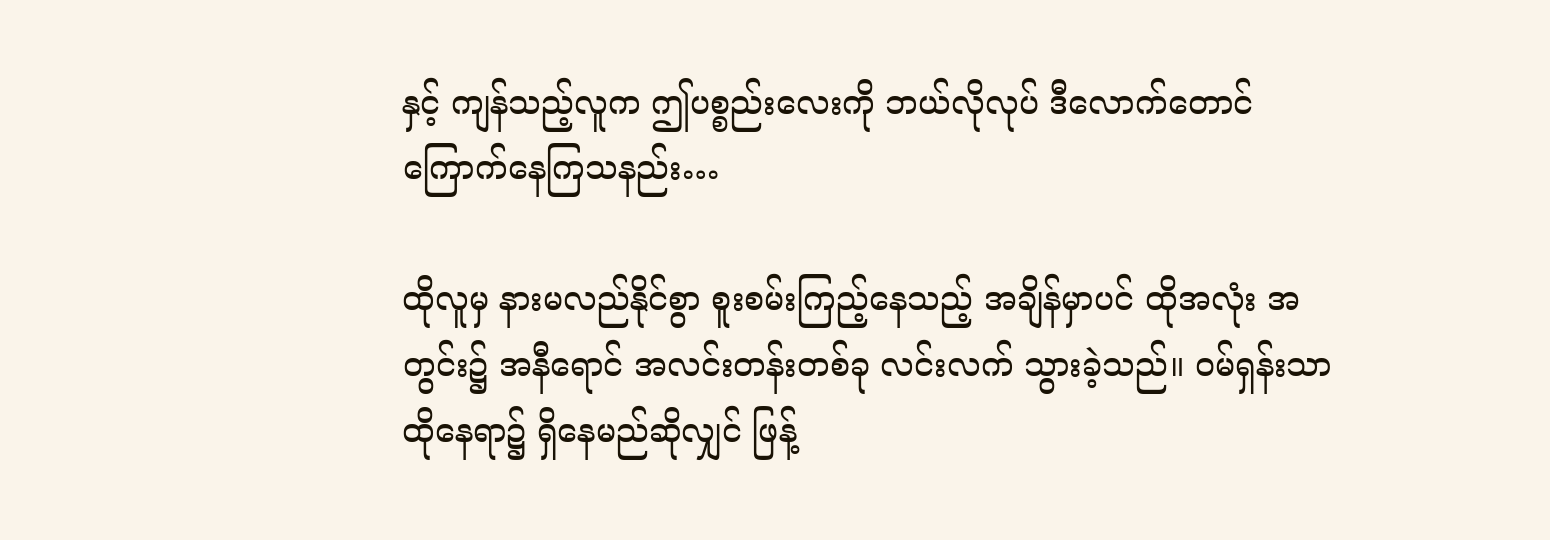နှင့် ကျန်သည့်လူက ဤပစ္စည်းလေးကို ဘယ်လိုလုပ် ဒီလောက်တောင် ကြောက်နေကြသနည်း…

ထိုလူမှ နားမလည်နိုင်စွာ စူးစမ်းကြည့်နေသည့် အချိန်မှာပင် ထိုအလုံး အတွင်း၌ အနီရောင် အလင်းတန်းတစ်ခု လင်းလက် သွားခဲ့သည်။ ဝမ်ရှန်းသာ ထိုနေရာ၌ ရှိနေမည်ဆိုလျှင် ဖြန့်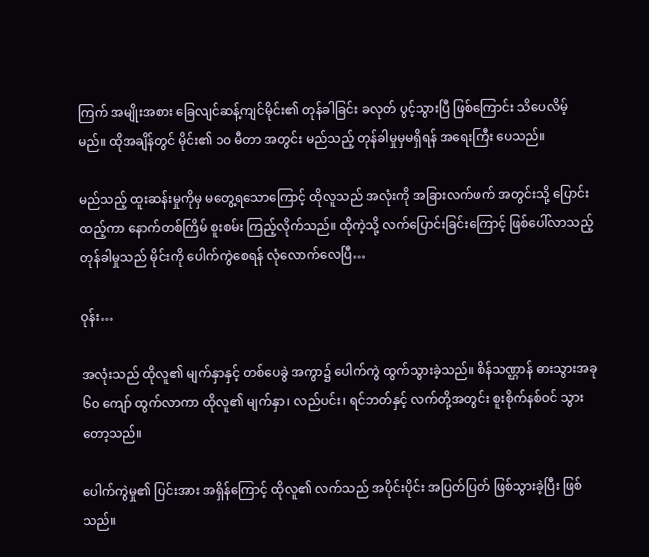ကြက် အမျိုးအစား ခြေလျင်ဆန့်ကျင်မိုင်း၏ တုန်ခါခြင်း ခလုတ် ပွင့်သွားပြီ ဖြစ်ကြောင်း သိပေလိမ့်မည်။ ထိုအချိန်တွင် မိုင်း၏ ၁၀ မီတာ အတွင်း မည်သည့် တုန်ခါမှုမှမရှိရန် အရေးကြီး ပေသည်။

မည်သည့် ထူးဆန်းမှုကိုမှ မတွေ့ရသောကြောင့် ထိုလူသည် အလုံးကို အခြားလက်ဖက် အတွင်းသို့ ပြောင်းထည့်ကာ နောက်တစ်ကြိမ် စူးစမ်း ကြည့်လိုက်သည်။ ထိုကဲ့သို့ လက်ပြောင်းခြင်းကြောင့် ဖြစ်ပေါ်လာသည့် တုန်ခါမှုသည် မိုင်းကို ပေါက်ကွဲစေရန် လုံလောက်လေပြီ…

ဝုန်း…

အလုံးသည် ထိုလူ၏ မျက်နှာနှင့် တစ်ပေခွဲ အကွာ၌ ပေါက်ကွဲ ထွက်သွားခဲ့သည်။ စိန်သဏ္ဌာန် ဓားသွားအခု ၆၀ ကျော် ထွက်လာကာ ထိုလူ၏ မျက်နှာ၊ လည်ပင်း၊ ရင်ဘတ်နှင့် လက်တို့အတွင်း စူးစိုက်နစ်ဝင် သွားတော့သည်။

ပေါက်ကွဲမှု၏ ပြင်းအား အရှိန်ကြောင့် ထိုလူ၏ လက်သည် အပိုင်းပိုင်း အပြတ်ပြတ် ဖြစ်သွားခဲ့ပြီး ဖြစ်သည်။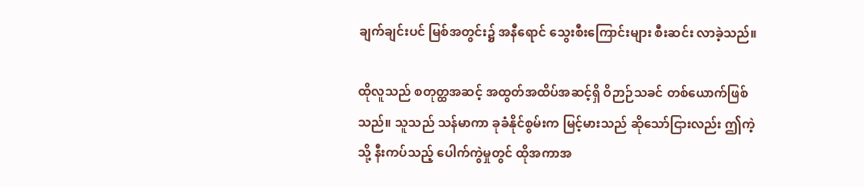ချက်ချင်းပင် မြစ်အတွင်း၌ အနီရောင် သွေးစီးကြောင်းများ စီးဆင်း လာခဲ့သည်။

ထိုလူသည် စတုတ္ထအဆင့် အထွတ်အထိပ်အဆင့်ရှိ ဝိဉာဉ်သခင် တစ်ယောက်ဖြစ်သည်။ သူသည် သန်မာကာ ခုခံနိုင်စွမ်းက မြင့်မားသည် ဆိုသော်ငြားလည်း ဤကဲ့သို့ နီးကပ်သည့် ပေါက်ကွဲမှုတွင် ထိုအကာအ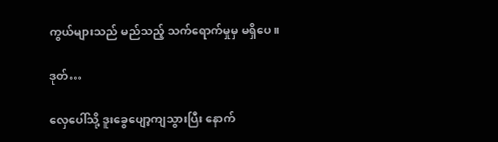ကွယ်များသည် မည်သည့် သက်ရောက်မှုမှ မရှိပေ။

ဒုတ်…

လှေပေါ်သို့ ဒူးခွေပျော့ကျသွားပြီး နောက်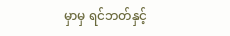မှာမှ ရင်ဘတ်နှင့်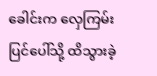ခေါင်းက လှေကြမ်းပြင်ပေါ်သို့ ထိသွားခဲ့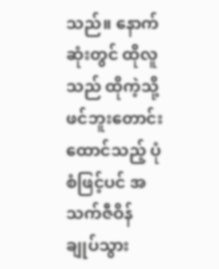သည်။ နောက်ဆုံးတွင် ထိုလူသည် ထိုကဲ့သို့ ဖင်ဘူးတောင်း ထောင်သည့် ပုံစံဖြင့်ပင် အသက်ဇီဝိန် ချုပ်သွား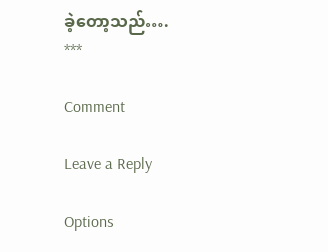ခဲ့တော့သည်….
***

Comment

Leave a Reply

Options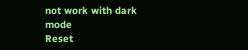not work with dark mode
Reset